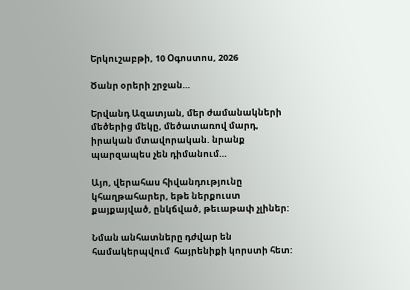Երկուշաբթի, 10 Օգոստոս, 2026

Ծանր օրերի շրջան…

Երվանդ Ազատյան, մեր ժամանակների մեծերից մեկը, մեծատառով մարդ, իրական մտավորական. նրանք պարզապես չեն դիմանում…

Այո, վերահաս հիվանդությունը կհաղթահարեր, եթե ներքուստ քայքայված, ընկճված, թեւաթափ չլիներ:

Նման անհատները դժվար են  համակերպվում  հայրենիքի կորստի հետ: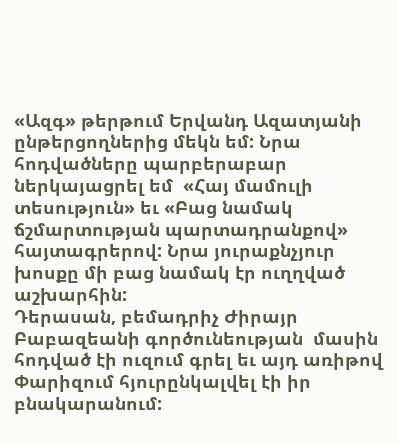«Ազգ» թերթում Երվանդ Ազատյանի ընթերցողներից մեկն եմ: Նրա հոդվածները պարբերաբար ներկայացրել եմ  «Հայ մամուլի տեսություն» եւ «Բաց նամակ ճշմարտության պարտադրանքով» հայտագրերով: Նրա յուրաքնչյուր խոսքը մի բաց նամակ էր ուղղված աշխարհին:
Դերասան, բեմադրիչ Ժիրայր Բաբազեանի գործունեության  մասին հոդված էի ուզում գրել եւ այդ առիթով Փարիզում հյուրընկալվել էի իր բնակարանում: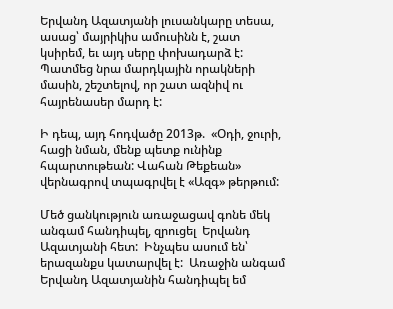Երվանդ Ազատյանի լուսանկարը տեսա, ասաց՝ մայրիկիս ամուսինն է, շատ կսիրեմ, եւ այդ սերը փոխադարձ է: Պատմեց նրա մարդկային որակների մասին, շեշտելով, որ շատ ազնիվ ու հայրենասեր մարդ է:

Ի դեպ, այդ հոդվածը 2013թ.  «Օդի, ջուրի, հացի նման, մենք պետք ունինք հպարտութեան: Վահան Թեքեան» վերնագրով տպագրվել է «Ազգ» թերթում:

Մեծ ցանկություն առաջացավ գոնե մեկ անգամ հանդիպել, զրուցել  Երվանդ Ազատյանի հետ:  Ինչպես ասում են՝ երազանքս կատարվել է:  Առաջին անգամ  Երվանդ Ազատյանին հանդիպել եմ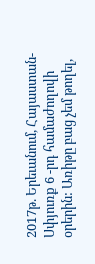2017թ. Երեւանում, Հայաստան- Սփյուռք 6 -րդ համաժողովի օրերին: Առիթը բաց չեմ թողել,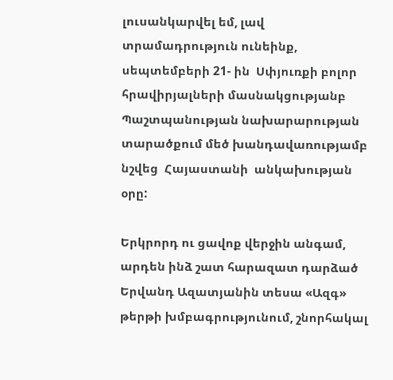լուսանկարվել եմ, լավ տրամադրություն ունեինք, սեպտեմբերի 21- ին  Սփյուռքի բոլոր հրավիրյալների մասնակցությանբ Պաշտպանության նախարարության տարածքում մեծ խանդավառությամբ նշվեց  Հայաստանի  անկախության օրը:

Երկրորդ ու ցավոք վերջին անգամ, արդեն ինձ շատ հարազատ դարձած Երվանդ Ազատյանին տեսա «Ազգ» թերթի խմբագրությունում, շնորհակալ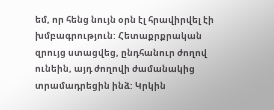եմ, որ հենց նույն օրն էլ հրավիրվել էի խմբագրություն: Հետաքրքրական զրույց ստացվեց, ընդհանուր ժողով ունեին, այդ ժողովի ժամանակից տրամադրեցին ինձ: Կրկին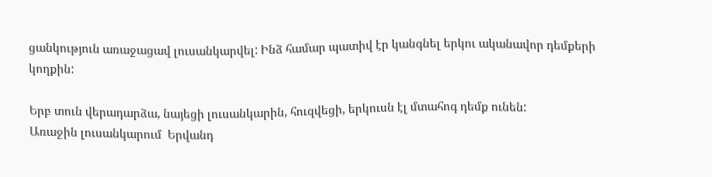ցանկություն առաջացավ լուսանկարվել: Ինձ համար պատիվ էր կանգնել երկու ականավոր դեմքերի կողքին:

Երբ տուն վերադարձա, նայեցի լուսանկարին, հուզվեցի, երկուսն էլ մտահոգ դեմք ունեն:
Առաջին լուսանկարում  Երվանդ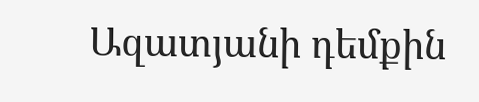Ազատյանի դեմքին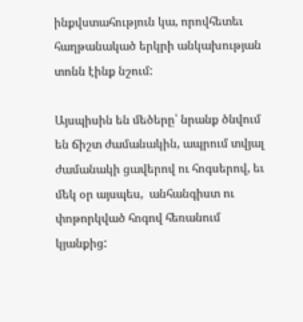ինքվստահություն կա, որովհետեւ հաղթանակած երկրի անկախության տոնն էինք նշում:

Այսպիսին են մեծերը՝ նրանք ծնվում են ճիշտ ժամանակին, ապրում տվյալ ժամանակի ցավերով ու հոգսերով, եւ մեկ օր այսպես,  անհանգիստ ու փոթորկված հոգով հեռանում կյանքից: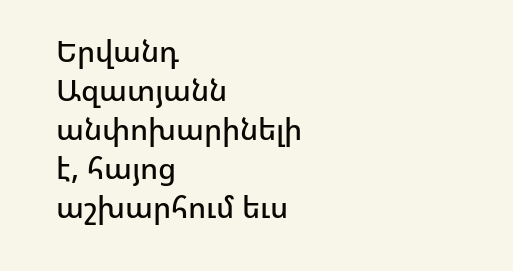Երվանդ Ազատյանն անփոխարինելի  է, հայոց աշխարհում եւս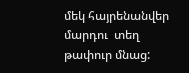մեկ հայրենանվեր մարդու  տեղ թափուր մնաց: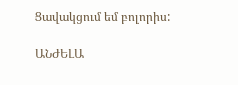Ցավակցում եմ բոլորիս:

ԱՆԺԵԼԱ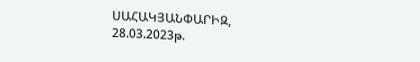ՍԱՀԱԿՅԱՆՓԱՐԻԶ, 28.03.2023թ.